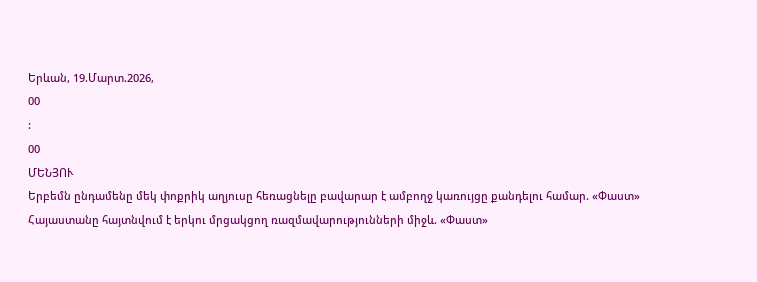Երևան, 19.Մարտ.2026,
00
:
00
ՄԵՆՅՈՒ
Երբեմն ընդամենը մեկ փոքրիկ աղյուսը հեռացնելը բավարար է ամբողջ կառույցը քանդելու համար. «Փաստ» Հայաստանը հայտնվում է երկու մրցակցող ռազմավարությունների միջև. «Փաստ»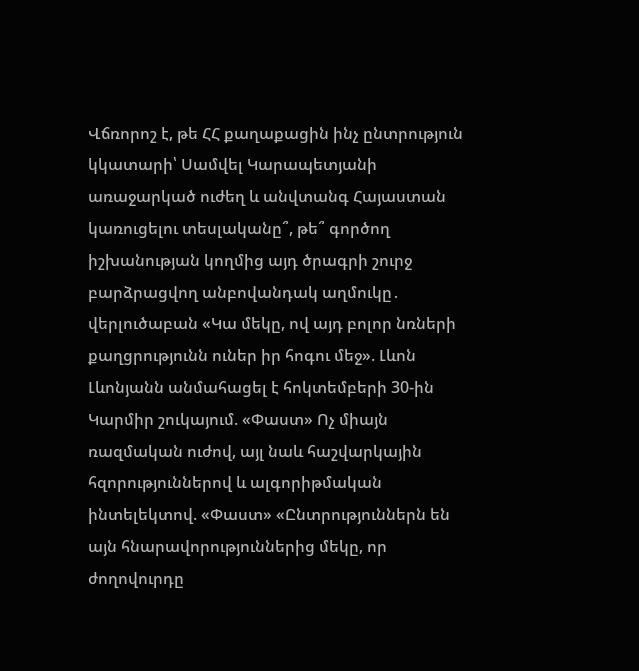Վճռորոշ է, թե ՀՀ քաղաքացին ինչ ընտրություն կկատարի՝ Սամվել Կարապետյանի առաջարկած ուժեղ և անվտանգ Հայաստան կառուցելու տեսլականը՞, թե՞ գործող իշխանության կողմից այդ ծրագրի շուրջ բարձրացվող անբովանդակ աղմուկը․ վերլուծաբան «Կա մեկը, ով այդ բոլոր նռների քաղցրությունն ուներ իր հոգու մեջ». Լևոն Լևոնյանն անմահացել է հոկտեմբերի 30-ին Կարմիր շուկայում. «Փաստ» Ոչ միայն ռազմական ուժով, այլ նաև հաշվարկային հզորություններով և ալգորիթմական ինտելեկտով. «Փաստ» «Ընտրություններն են այն հնարավորություններից մեկը, որ ժողովուրդը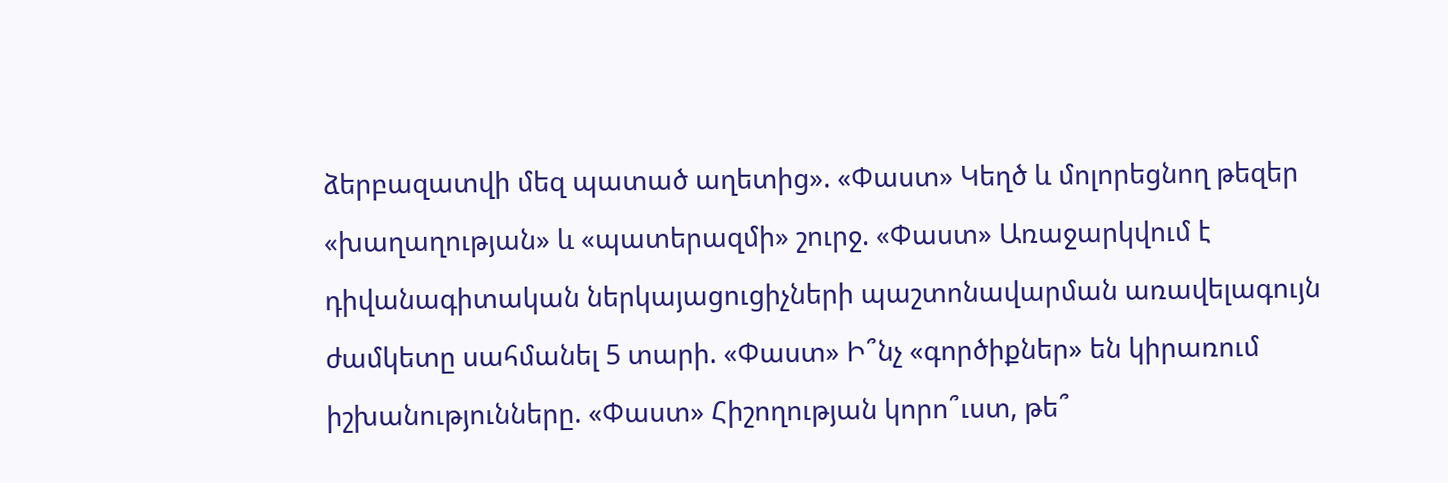ձերբազատվի մեզ պատած աղետից». «Փաստ» Կեղծ և մոլորեցնող թեզեր «խաղաղության» և «պատերազմի» շուրջ. «Փաստ» Առաջարկվում է դիվանագիտական ներկայացուցիչների պաշտոնավարման առավելագույն ժամկետը սահմանել 5 տարի. «Փաստ» Ի՞նչ «գործիքներ» են կիրառում իշխանությունները. «Փաստ» Հիշողության կորո՞ւստ, թե՞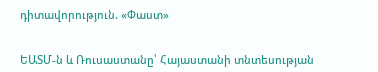դիտավորություն. «Փաստ»


ԵԱՏՄ-ն և Ռուսաստանը՝ Հայաստանի տնտեսության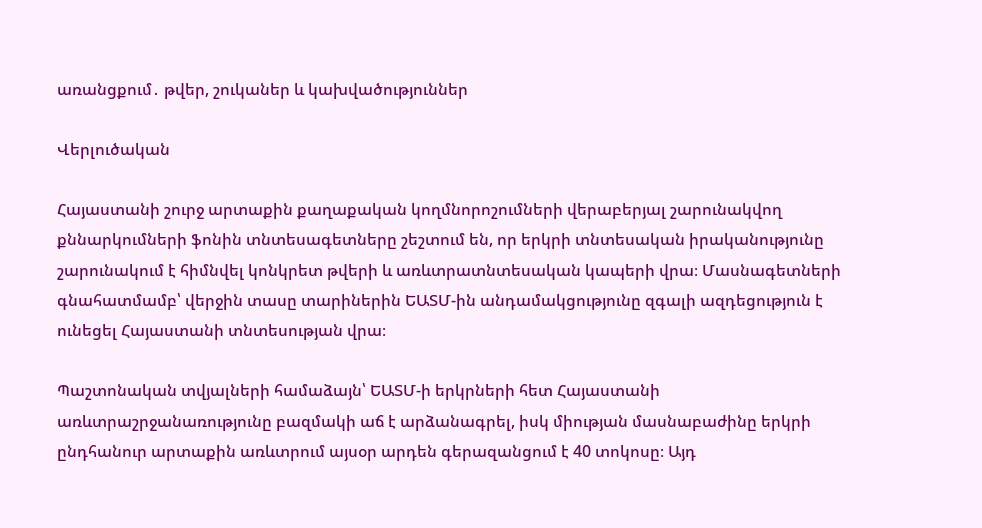առանցքում․ թվեր, շուկաներ և կախվածություններ

Վերլուծական

Հայաստանի շուրջ արտաքին քաղաքական կողմնորոշումների վերաբերյալ շարունակվող քննարկումների ֆոնին տնտեսագետները շեշտում են, որ երկրի տնտեսական իրականությունը շարունակում է հիմնվել կոնկրետ թվերի և առևտրատնտեսական կապերի վրա։ Մասնագետների գնահատմամբ՝ վերջին տասը տարիներին ԵԱՏՄ-ին անդամակցությունը զգալի ազդեցություն է ունեցել Հայաստանի տնտեսության վրա։

Պաշտոնական տվյալների համաձայն՝ ԵԱՏՄ-ի երկրների հետ Հայաստանի առևտրաշրջանառությունը բազմակի աճ է արձանագրել, իսկ միության մասնաբաժինը երկրի ընդհանուր արտաքին առևտրում այսօր արդեն գերազանցում է 40 տոկոսը։ Այդ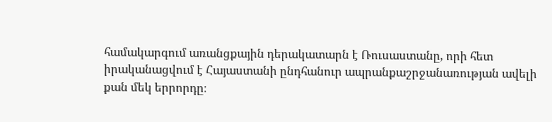համակարգում առանցքային դերակատարն է Ռուսաստանը, որի հետ իրականացվում է Հայաստանի ընդհանուր ապրանքաշրջանառության ավելի քան մեկ երրորդը։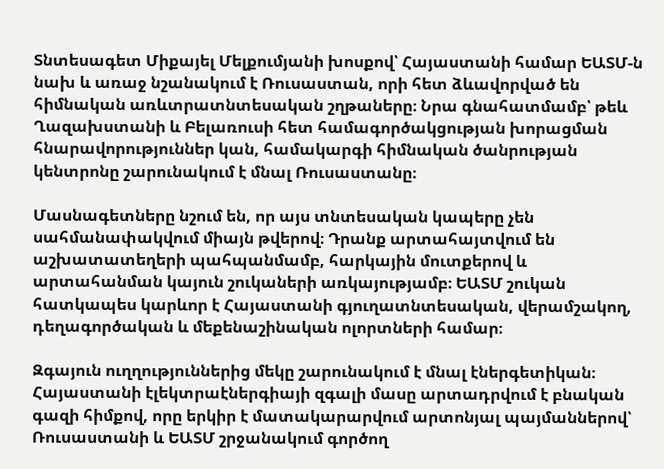Տնտեսագետ Միքայել Մելքումյանի խոսքով՝ Հայաստանի համար ԵԱՏՄ-ն նախ և առաջ նշանակում է Ռուսաստան, որի հետ ձևավորված են հիմնական առևտրատնտեսական շղթաները։ Նրա գնահատմամբ՝ թեև Ղազախստանի և Բելառուսի հետ համագործակցության խորացման հնարավորություններ կան, համակարգի հիմնական ծանրության կենտրոնը շարունակում է մնալ Ռուսաստանը։

Մասնագետները նշում են, որ այս տնտեսական կապերը չեն սահմանափակվում միայն թվերով։ Դրանք արտահայտվում են աշխատատեղերի պահպանմամբ, հարկային մուտքերով և արտահանման կայուն շուկաների առկայությամբ։ ԵԱՏՄ շուկան հատկապես կարևոր է Հայաստանի գյուղատնտեսական, վերամշակող, դեղագործական և մեքենաշինական ոլորտների համար։

Զգայուն ուղղություններից մեկը շարունակում է մնալ էներգետիկան։ Հայաստանի էլեկտրաէներգիայի զգալի մասը արտադրվում է բնական գազի հիմքով, որը երկիր է մատակարարվում արտոնյալ պայմաններով՝ Ռուսաստանի և ԵԱՏՄ շրջանակում գործող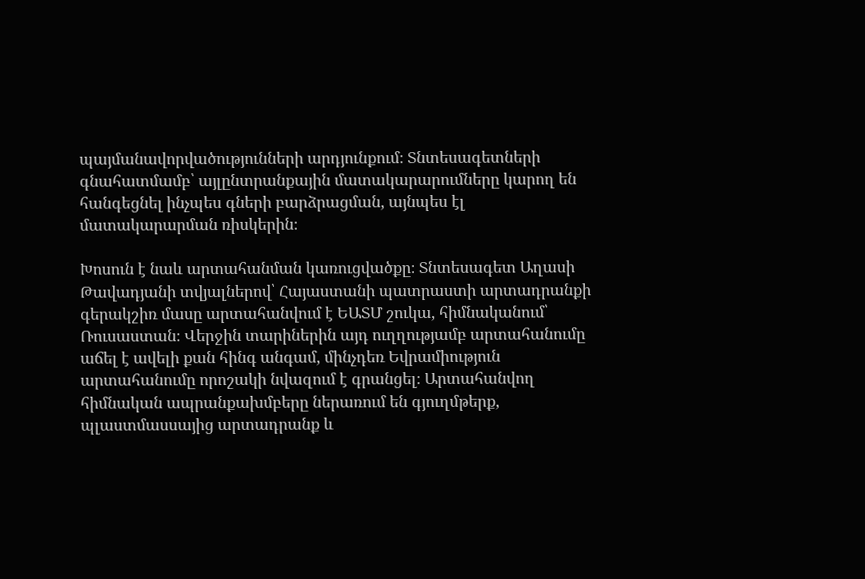պայմանավորվածությունների արդյունքում։ Տնտեսագետների գնահատմամբ՝ այլընտրանքային մատակարարումները կարող են հանգեցնել ինչպես գների բարձրացման, այնպես էլ մատակարարման ռիսկերին։

Խոսուն է նաև արտահանման կառուցվածքը։ Տնտեսագետ Աղասի Թավադյանի տվյալներով՝ Հայաստանի պատրաստի արտադրանքի գերակշիռ մասը արտահանվում է ԵԱՏՄ շուկա, հիմնականում՝ Ռուսաստան։ Վերջին տարիներին այդ ուղղությամբ արտահանումը աճել է ավելի քան հինգ անգամ, մինչդեռ Եվրամիություն արտահանումը որոշակի նվազում է գրանցել։ Արտահանվող հիմնական ապրանքախմբերը ներառում են գյուղմթերք, պլաստմասսայից արտադրանք և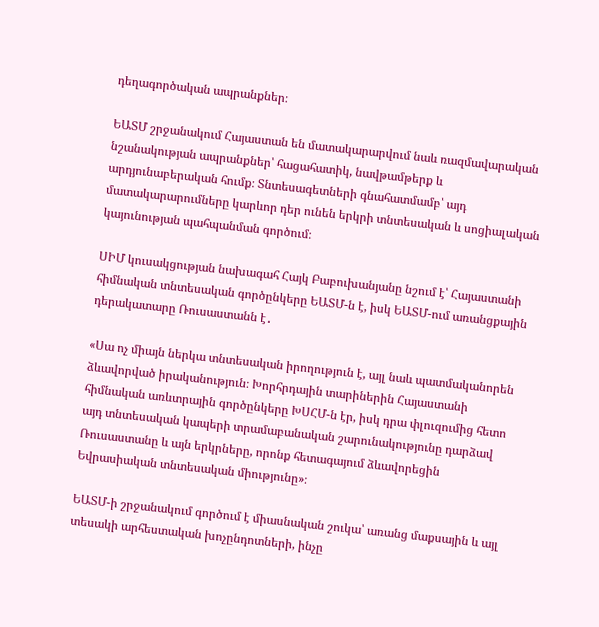դեղագործական ապրանքներ։

ԵԱՏՄ շրջանակում Հայաստան են մատակարարվում նաև ռազմավարական նշանակության ապրանքներ՝ հացահատիկ, նավթամթերք և արդյունաբերական հումք։ Տնտեսագետների գնահատմամբ՝ այդ մատակարարումները կարևոր դեր ունեն երկրի տնտեսական և սոցիալական կայունության պահպանման գործում։

ՍԻՄ կուսակցության նախագահ Հայկ Բաբուխանյանը նշում է՝ Հայաստանի հիմնական տնտեսական գործընկերը ԵԱՏՄ-ն է, իսկ ԵԱՏՄ-ում առանցքային դերակատարը Ռուսաստանն է․

«Սա ոչ միայն ներկա տնտեսական իրողություն է, այլ նաև պատմականորեն ձևավորված իրականություն։ Խորհրդային տարիներին Հայաստանի հիմնական առևտրային գործընկերը ԽՍՀՄ-ն էր, իսկ դրա փլուզումից հետո այդ տնտեսական կապերի տրամաբանական շարունակությունը դարձավ Ռուսաստանը և այն երկրները, որոնք հետագայում ձևավորեցին Եվրասիական տնտեսական միությունը»։

ԵԱՏՄ-ի շրջանակում գործում է միասնական շուկա՝ առանց մաքսային և այլ տեսակի արհեստական խոչընդոտների, ինչը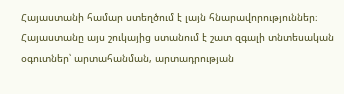Հայաստանի համար ստեղծում է լայն հնարավորություններ։ Հայաստանը այս շուկայից ստանում է շատ զգալի տնտեսական օգուտներ՝ արտահանման, արտադրության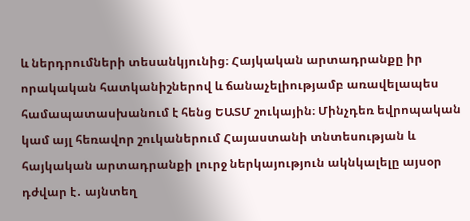և ներդրումների տեսանկյունից։ Հայկական արտադրանքը իր որակական հատկանիշներով և ճանաչելիությամբ առավելապես համապատասխանում է հենց ԵԱՏՄ շուկային։ Մինչդեռ եվրոպական կամ այլ հեռավոր շուկաներում Հայաստանի տնտեսության և հայկական արտադրանքի լուրջ ներկայություն ակնկալելը այսօր դժվար է․ այնտեղ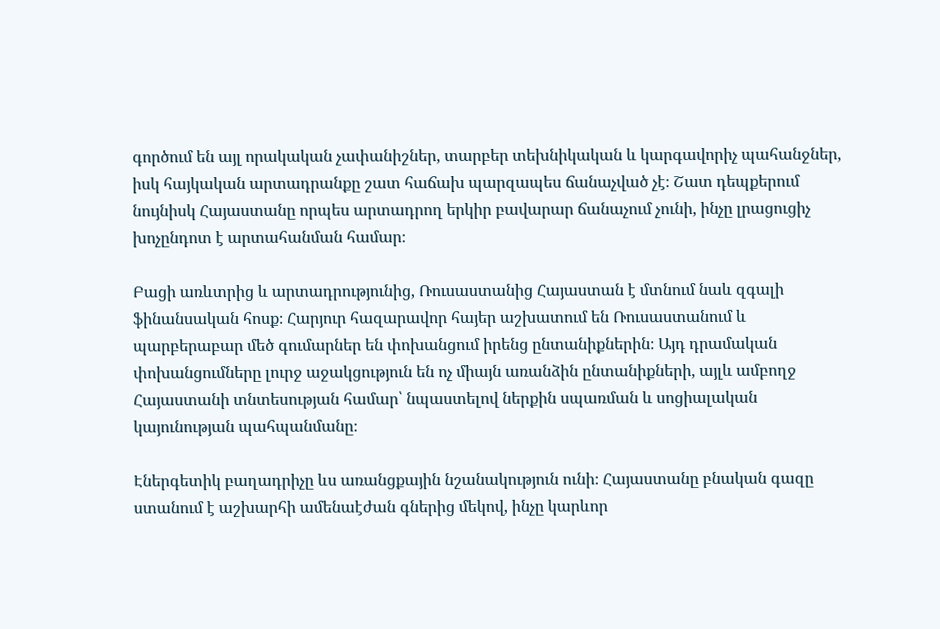գործում են այլ որակական չափանիշներ, տարբեր տեխնիկական և կարգավորիչ պահանջներ, իսկ հայկական արտադրանքը շատ հաճախ պարզապես ճանաչված չէ։ Շատ դեպքերում նույնիսկ Հայաստանը որպես արտադրող երկիր բավարար ճանաչում չունի, ինչը լրացուցիչ խոչընդոտ է արտահանման համար։

Բացի առևտրից և արտադրությունից, Ռուսաստանից Հայաստան է մտնում նաև զգալի ֆինանսական հոսք։ Հարյուր հազարավոր հայեր աշխատում են Ռուսաստանում և պարբերաբար մեծ գումարներ են փոխանցում իրենց ընտանիքներին։ Այդ դրամական փոխանցումները լուրջ աջակցություն են ոչ միայն առանձին ընտանիքների, այլև ամբողջ Հայաստանի տնտեսության համար՝ նպաստելով ներքին սպառման և սոցիալական կայունության պահպանմանը։

Էներգետիկ բաղադրիչը ևս առանցքային նշանակություն ունի։ Հայաստանը բնական գազը ստանում է աշխարհի ամենաէժան գներից մեկով, ինչը կարևոր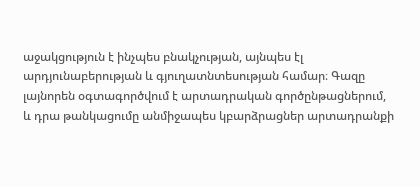աջակցություն է ինչպես բնակչության, այնպես էլ արդյունաբերության և գյուղատնտեսության համար։ Գազը լայնորեն օգտագործվում է արտադրական գործընթացներում, և դրա թանկացումը անմիջապես կբարձրացներ արտադրանքի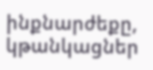ինքնարժեքը, կթանկացներ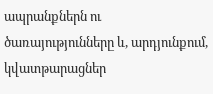ապրանքներն ու ծառայությունները և, արդյունքում, կվատթարացներ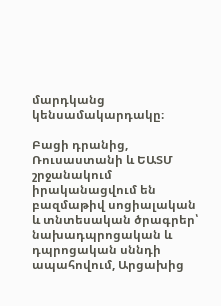մարդկանց կենսամակարդակը։

Բացի դրանից, Ռուսաստանի և ԵԱՏՄ շրջանակում իրականացվում են բազմաթիվ սոցիալական և տնտեսական ծրագրեր՝ նախադպրոցական և դպրոցական սննդի ապահովում, Արցախից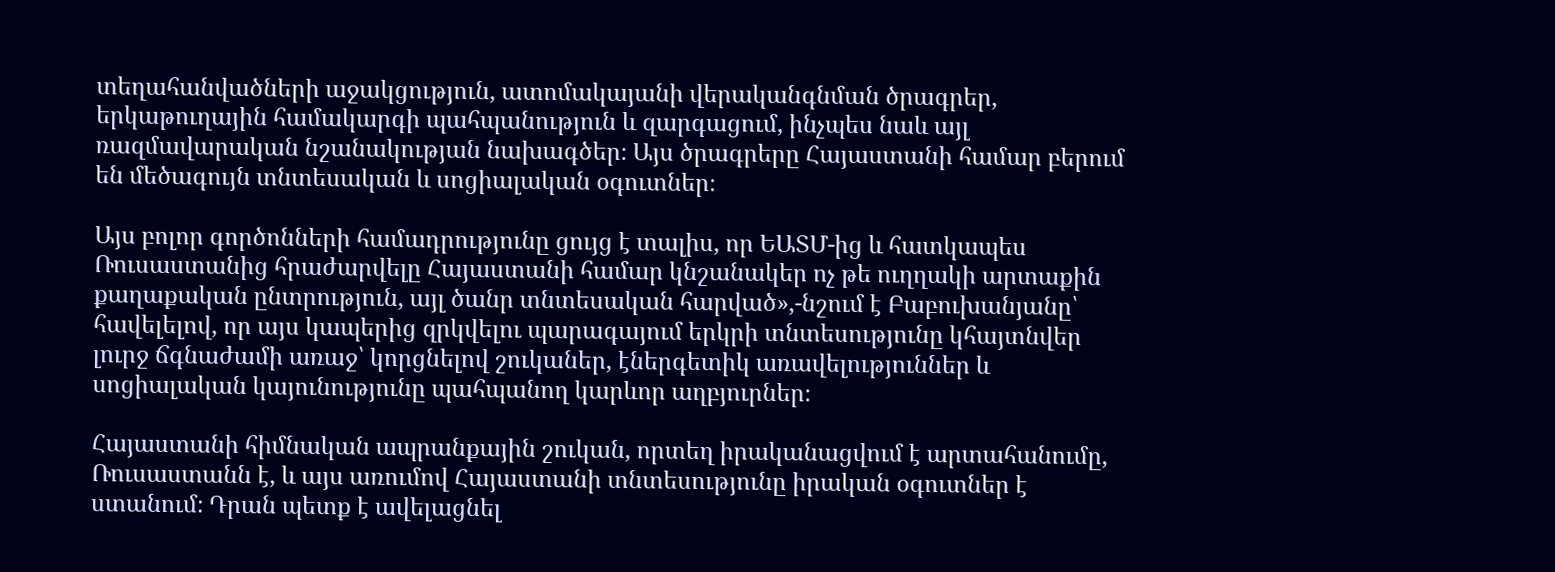տեղահանվածների աջակցություն, ատոմակայանի վերականգնման ծրագրեր, երկաթուղային համակարգի պահպանություն և զարգացում, ինչպես նաև այլ ռազմավարական նշանակության նախագծեր։ Այս ծրագրերը Հայաստանի համար բերում են մեծագույն տնտեսական և սոցիալական օգուտներ։

Այս բոլոր գործոնների համադրությունը ցույց է տալիս, որ ԵԱՏՄ-ից և հատկապես Ռուսաստանից հրաժարվելը Հայաստանի համար կնշանակեր ոչ թե ուղղակի արտաքին քաղաքական ընտրություն, այլ ծանր տնտեսական հարված»,-նշում է Բաբուխանյանը՝ հավելելով, որ այս կապերից զրկվելու պարագայում երկրի տնտեսությունը կհայտնվեր լուրջ ճգնաժամի առաջ՝ կորցնելով շուկաներ, էներգետիկ առավելություններ և սոցիալական կայունությունը պահպանող կարևոր աղբյուրներ։

Հայաստանի հիմնական ապրանքային շուկան, որտեղ իրականացվում է արտահանումը, Ռուսաստանն է, և այս առումով Հայաստանի տնտեսությունը իրական օգուտներ է ստանում։ Դրան պետք է ավելացնել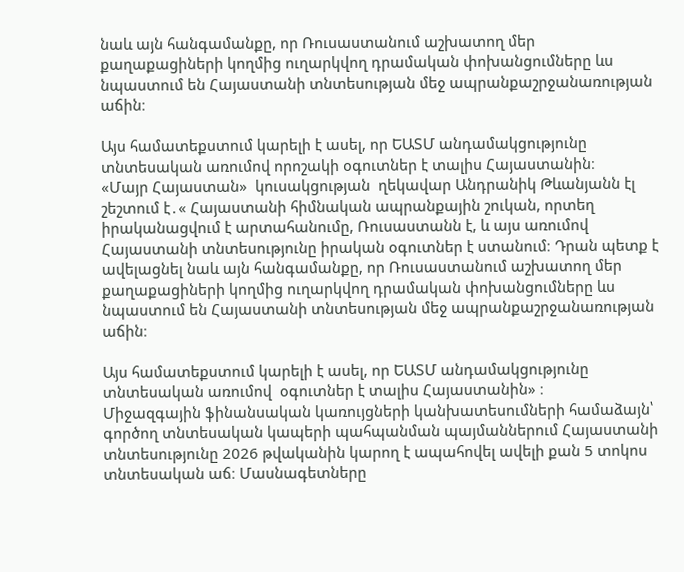նաև այն հանգամանքը, որ Ռուսաստանում աշխատող մեր քաղաքացիների կողմից ուղարկվող դրամական փոխանցումները ևս նպաստում են Հայաստանի տնտեսության մեջ ապրանքաշրջանառության աճին։

Այս համատեքստում կարելի է ասել, որ ԵԱՏՄ անդամակցությունը տնտեսական առումով որոշակի օգուտներ է տալիս Հայաստանին։
«Մայր Հայաստան»  կուսակցության  ղեկավար Անդրանիկ Թևանյանն էլ շեշտում է․« Հայաստանի հիմնական ապրանքային շուկան, որտեղ իրականացվում է արտահանումը, Ռուսաստանն է, և այս առումով Հայաստանի տնտեսությունը իրական օգուտներ է ստանում։ Դրան պետք է ավելացնել նաև այն հանգամանքը, որ Ռուսաստանում աշխատող մեր քաղաքացիների կողմից ուղարկվող դրամական փոխանցումները ևս նպաստում են Հայաստանի տնտեսության մեջ ապրանքաշրջանառության աճին։

Այս համատեքստում կարելի է ասել, որ ԵԱՏՄ անդամակցությունը տնտեսական առումով  օգուտներ է տալիս Հայաստանին» ։
Միջազգային ֆինանսական կառույցների կանխատեսումների համաձայն՝ գործող տնտեսական կապերի պահպանման պայմաններում Հայաստանի տնտեսությունը 2026 թվականին կարող է ապահովել ավելի քան 5 տոկոս տնտեսական աճ։ Մասնագետները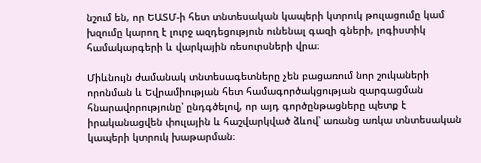նշում են, որ ԵԱՏՄ-ի հետ տնտեսական կապերի կտրուկ թուլացումը կամ խզումը կարող է լուրջ ազդեցություն ունենալ գազի գների, լոգիստիկ համակարգերի և վարկային ռեսուրսների վրա։

Միևնույն ժամանակ տնտեսագետները չեն բացառում նոր շուկաների որոնման և Եվրամիության հետ համագործակցության զարգացման հնարավորությունը՝ ընդգծելով, որ այդ գործընթացները պետք է իրականացվեն փուլային և հաշվարկված ձևով՝ առանց առկա տնտեսական կապերի կտրուկ խաթարման։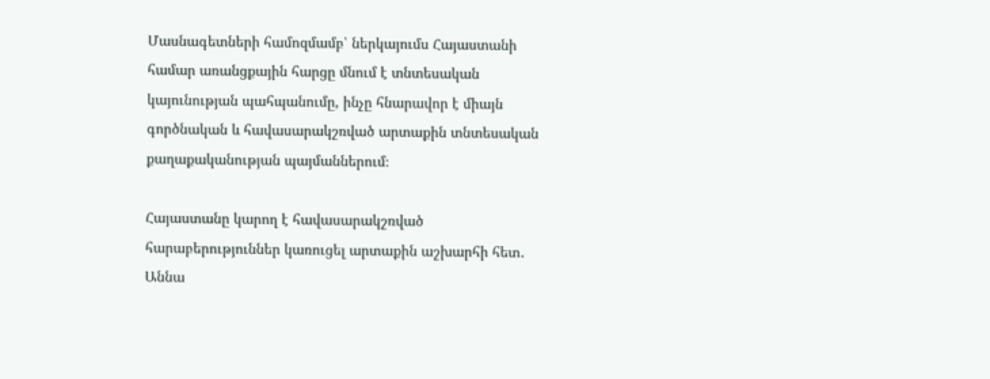Մասնագետների համոզմամբ՝ ներկայումս Հայաստանի համար առանցքային հարցը մնում է տնտեսական կայունության պահպանումը, ինչը հնարավոր է միայն գործնական և հավասարակշռված արտաքին տնտեսական քաղաքականության պայմաններում։

Հայաստանը կարող է հավասարակշռված հարաբերություններ կառուցել արտաքին աշխարհի հետ․ Աննա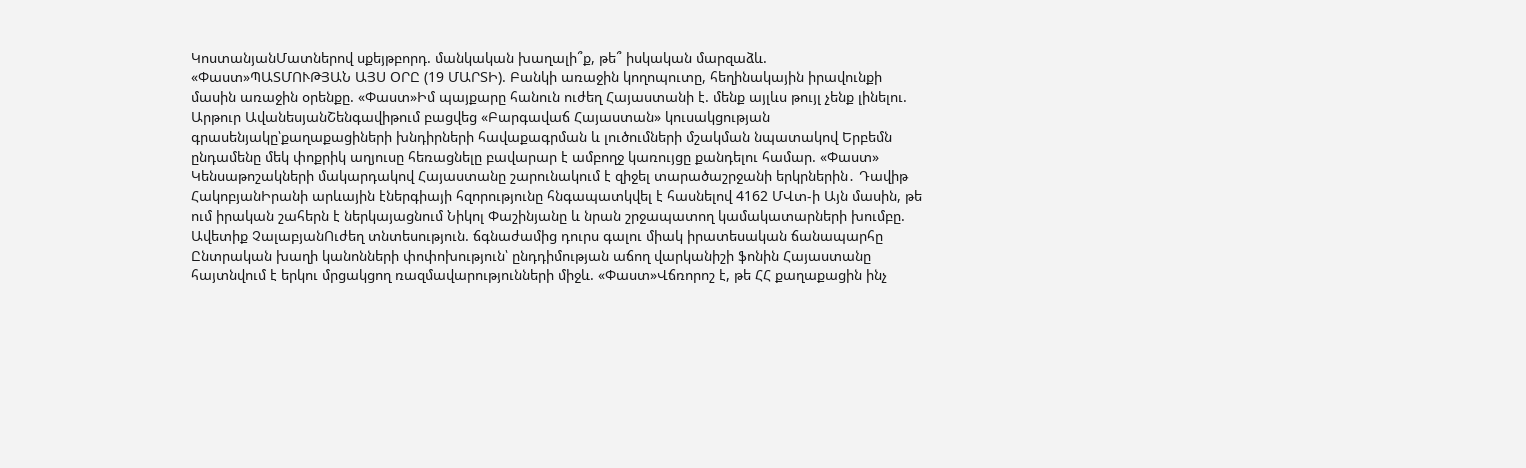ԿոստանյանՄատներով սքեյթբորդ. մանկական խաղալի՞ք, թե՞ իսկական մարզաձև. «Փաստ»ՊԱՏՄՈՒԹՅԱՆ ԱՅՍ ՕՐԸ (19 ՄԱՐՏԻ). Բանկի առաջին կողոպուտը, հեղինակային իրավունքի մասին առաջին օրենքը. «Փաստ»Իմ պայքարը հանուն ուժեղ Հայաստանի է. մենք այլևս թույլ չենք լինելու. Արթուր ԱվանեսյանՇենգավիթում բացվեց «Բարգավաճ Հայաստան» կուսակցության գրասենյակը՝քաղաքացիների խնդիրների հավաքագրման և լուծումների մշակման նպատակով Երբեմն ընդամենը մեկ փոքրիկ աղյուսը հեռացնելը բավարար է ամբողջ կառույցը քանդելու համար. «Փաստ» Կենսաթոշակների մակարդակով Հայաստանը շարունակում է զիջել տարածաշրջանի երկրներին․ Դավիթ ՀակոբյանԻրանի արևային էներգիայի հզորությունը հնգապատկվել է հասնելով 4162 ՄՎտ-ի Այն մասին, թե ում իրական շահերն է ներկայացնում Նիկոլ Փաշինյանը և նրան շրջապատող կամակատարների խումբը. Ավետիք ՉալաբյանՈւժեղ տնտեսություն. ճգնաժամից դուրս գալու միակ իրատեսական ճանապարհը Ընտրական խաղի կանոնների փոփոխություն՝ ընդդիմության աճող վարկանիշի ֆոնին Հայաստանը հայտնվում է երկու մրցակցող ռազմավարությունների միջև. «Փաստ»Վճռորոշ է, թե ՀՀ քաղաքացին ինչ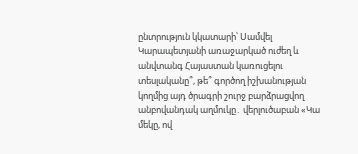ընտրություն կկատարի՝ Սամվել Կարապետյանի առաջարկած ուժեղ և անվտանգ Հայաստան կառուցելու տեսլականը՞, թե՞ գործող իշխանության կողմից այդ ծրագրի շուրջ բարձրացվող անբովանդակ աղմուկը․ վերլուծաբան «Կա մեկը, ով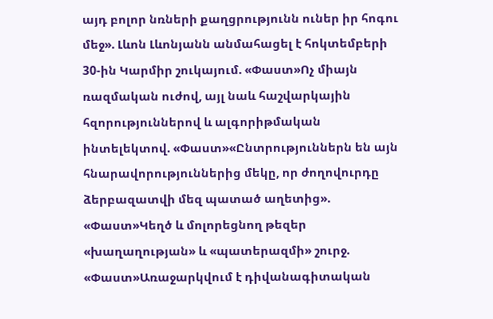այդ բոլոր նռների քաղցրությունն ուներ իր հոգու մեջ». Լևոն Լևոնյանն անմահացել է հոկտեմբերի 30-ին Կարմիր շուկայում. «Փաստ»Ոչ միայն ռազմական ուժով, այլ նաև հաշվարկային հզորություններով և ալգորիթմական ինտելեկտով. «Փաստ»«Ընտրություններն են այն հնարավորություններից մեկը, որ ժողովուրդը ձերբազատվի մեզ պատած աղետից». «Փաստ»Կեղծ և մոլորեցնող թեզեր «խաղաղության» և «պատերազմի» շուրջ. «Փաստ»Առաջարկվում է դիվանագիտական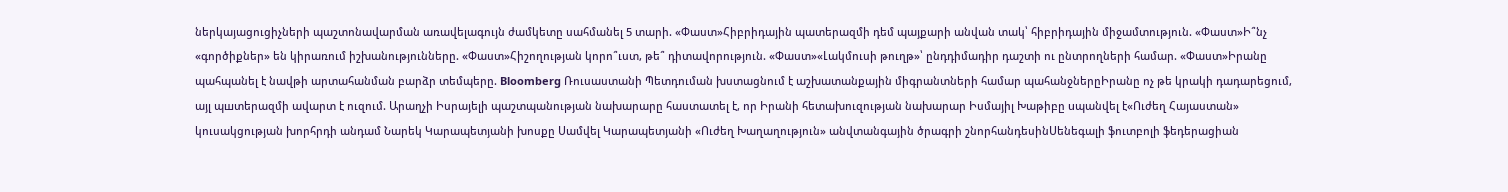ներկայացուցիչների պաշտոնավարման առավելագույն ժամկետը սահմանել 5 տարի. «Փաստ»Հիբրիդային պատերազմի դեմ պայքարի անվան տակ՝ հիբրիդային միջամտություն. «Փաստ»Ի՞նչ «գործիքներ» են կիրառում իշխանությունները. «Փաստ»Հիշողության կորո՞ւստ, թե՞ դիտավորություն. «Փաստ»«Լակմուսի թուղթ»՝ ընդդիմադիր դաշտի ու ընտրողների համար. «Փաստ»Իրանը պահպանել է նավթի արտահանման բարձր տեմպերը. Bloomberg Ռուսաստանի Պետդուման խստացնում է աշխատանքային միգրանտների համար պահանջներըԻրանը ոչ թե կրակի դադարեցում, այլ պшտերազմի ավարտ է ուզում. Արաղչի Իսրայելի պաշտպանության նախարարը հաստատել է, որ Իրանի հետախուզության նախարար Իսմայիլ Խաթիբը uպանվել է«Ուժեղ Հայաստան» կուսակցության խորհրդի անդամ Նարեկ Կարապետյանի խոսքը Սամվել Կարապետյանի «Ուժեղ Խաղաղություն» անվտանգային ծրագրի շնորհանդեսինՍենեգալի ֆուտբոլի ֆեդերացիան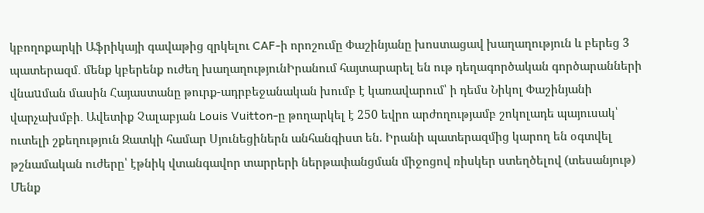կբողոքարկի Աֆրիկայի գավաթից զրկելու CAF-ի որոշումը Փաշինյանը խոստացավ խաղաղություն և բերեց 3 պատերազմ․ մենք կբերենք ուժեղ խաղաղությունԻրանում հայտարարել են ութ դեղագործական գործարանների վնաuման մասին Հայաստանը թուրք-ադրբեջանական խումբ է կառավարում՝ ի դեմս Նիկոլ Փաշինյանի վարչախմբի․ Ավետիք Չալաբյան Louis Vuitton-ը թողարկել է 250 եվրո արժողությամբ շոկոլադե պայուսակ՝ ուտելի շքեղություն Զատկի համար Սյունեցիներն անհանգիստ են. Իրանի պատերազմից կարող են օգտվել թշնամական ուժերը՝ էթնիկ վտանգավոր տարրերի ներթափանցման միջոցով ռիսկեր ստեղծելով (տեսանյութ) Մենք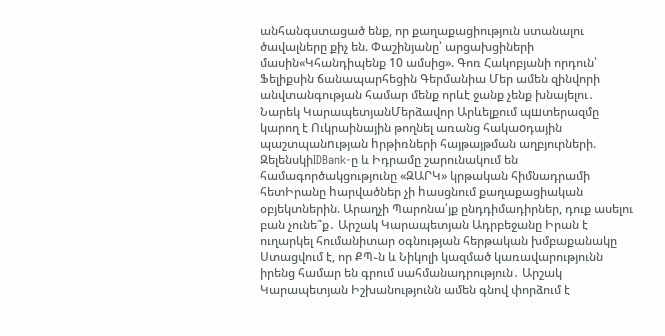անհանգստացած ենք, որ քաղաքացիություն ստանալու ծավալները քիչ են. Փաշինյանը՝ արցախցիների մասին«Կհանդիպենք 10 ամսից». Գոռ Հակոբյանի որդուն՝ Ֆելիքսին ճանապարհեցին Գերմանիա Մեր ամեն զինվորի անվտանգության համար մենք որևէ ջանք չենք խնայելու․ Նարեկ ԿարապետյանՄերձավոր Արևելքում պшտերազմը կարող է Ուկրաինային թողնել առանց հակաoդային պաշտպանnւթյան hրթիռների հայթայթման աղբյուրների. ԶելենսկիIDBank-ը և Իդրամը շարունակում են համագործակցությունը «ԶԱՐԿ» կրթական հիմնադրամի հետԻրանը hարվածներ չի hասցնում քաղաքացիական օբյեկտներին. Արաղչի Պարոնա՛յք ընդդիմադիրներ, դուք ասելու բան չունե՞ք․ Արշակ Կարապետյան Ադրբեջանը Իրան է ուղարկել հումանիտար օգնության հերթական խմբաքանակը Ստացվում է, որ ՔՊ֊ն և Նիկոլի կազմած կառավարությունն իրենց համար են գրում սահմանադրություն․ Արշակ Կարապետյան Իշխանությունն ամեն գնով փորձում է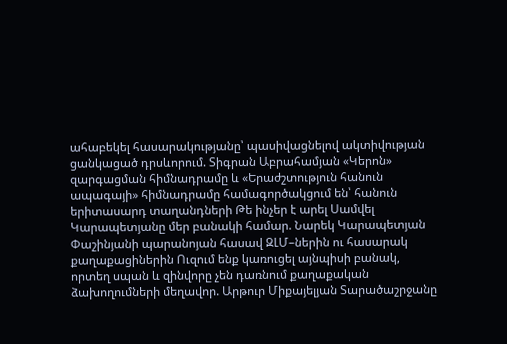ահաբեկել հասարակությանը՝ պասիվացնելով ակտիվության ցանկացած դրսևորում. Տիգրան Աբրահամյան «Կերոն» զարգացման հիմնադրամը և «Երաժշտություն հանուն ապագայի» հիմնադրամը համագործակցում են՝ հանուն երիտասարդ տաղանդների Թե ինչեր է արել Սամվել Կարապետյանը մեր բանակի համար. Նարեկ Կարապետյան Փաշինյանի պարանոյան հասավ ԶԼՄ–ներին ու հասարակ քաղաքացիներին Ուզում ենք կառուցել այնպիսի բանակ, որտեղ սպան և զինվորը չեն դառնում քաղաքական ձախողումների մեղավոր. Արթուր Միքայելյան Տարածաշրջանը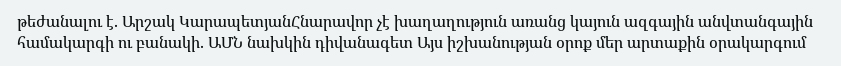թեժանալու է. Արշակ ԿարապետյանՀնարավոր չէ խաղաղություն առանց կայուն ազգային անվտանգային համակարգի ու բանակի. ԱՄՆ նախկին դիվանագետ Այս իշխանության օրոք մեր արտաքին օրակարգում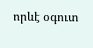որևէ օգուտ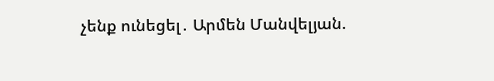չենք ունեցել․ Արմեն Մանվելյան.